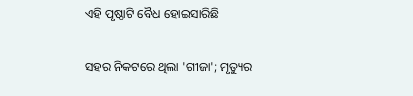ଏହି ପୃଷ୍ଠାଟି ବୈଧ ହୋଇସାରିଛି

ସହର ନିକଟରେ ଥିଲା 'ଗୀଜା'; ମୃତ୍ୟୁର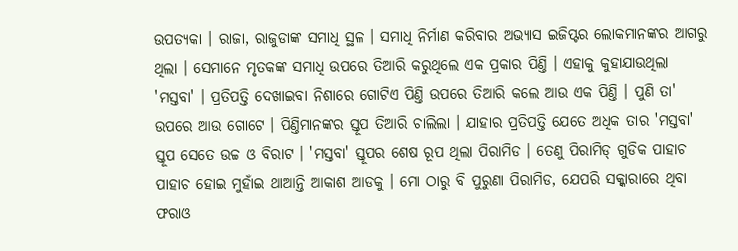ଉପତ୍ୟକା । ରାଜା, ରାଜୁଡାଙ୍କ ସମାଧି ସ୍ଥଳ । ସମାଧି ନିର୍ମାଣ କରିବାର ଅଭ୍ୟାସ ଇଜିପ୍ଟର ଲୋକମାନଙ୍କର ଆଗରୁ ଥିଲା । ସେମାନେ ମୃତକଙ୍କ ସମାଧି ଉପରେ ତିଆରି କରୁଥିଲେ ଏକ ପ୍ରକାର ପିଣ୍ତି । ଏହାକୁ କୁହାଯାଉଥିଲା 'ମସ୍ତବା' । ପ୍ରତିପତ୍ତି ଦେଖାଇବା ନିଶାରେ ଗୋଟିଏ ପିଣ୍ତି ଉପରେ ତିଆରି କଲେ ଆଉ ଏକ ପିଣ୍ତି । ପୁଣି ତା' ଉପରେ ଆଉ ଗୋଟେ । ପିଣ୍ତିମାନଙ୍କର ସ୍ତୂପ ତିଆରି ଚାଲିଲା । ଯାହାର ପ୍ରତିପତ୍ତି ଯେତେ ଅଧିକ ତାର 'ମସ୍ତବା' ସ୍ତୂପ ସେତେ ଉଚ୍ଚ ଓ ବିରାଟ । 'ମସ୍ତବା' ସ୍ତୂପର ଶେଷ ରୂପ ଥିଲା ପିରାମିଡ । ତେଣୁ ପିରାମିଡ୍‍ ଗୁଡିକ ପାହାଚ ପାହାଚ ହୋଇ ମୁହାଁଇ ଥାଆନ୍ତି ଆକାଶ ଆଡକୁ । ମୋ ଠାରୁ ବି ପୁରୁଣା ପିରାମିଡ, ଯେପରି ସକ୍କାରାରେ ଥିବା ଫରାଓ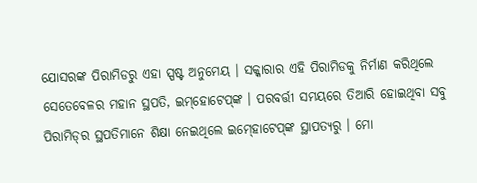ଯୋସରଙ୍କ ପିରାମିଡରୁ ଏହା ସ୍ପଷ୍ଟ ଅନୁମେୟ । ସକ୍କାରାର ଏହି ପିରାମିଡକୁ ନିର୍ମାଣ କରିଥିଲେ ସେତେବେଳର ମହାନ ସ୍ଥପତି, ଇମ୍‌ହୋଟେପ୍‍ଙ୍କ । ପରବର୍ତ୍ତୀ ସମୟରେ ତିଆରି ହୋଇଥିବା ସବୁ ପିରାମିଡ୍‍ର ସ୍ଥପତିମାନେ ଶିକ୍ଷା ନେଇଥିଲେ ଇମ୍‍ହୋଟେପ୍‍ଙ୍କ ସ୍ଥାପତ୍ୟରୁ । ମୋ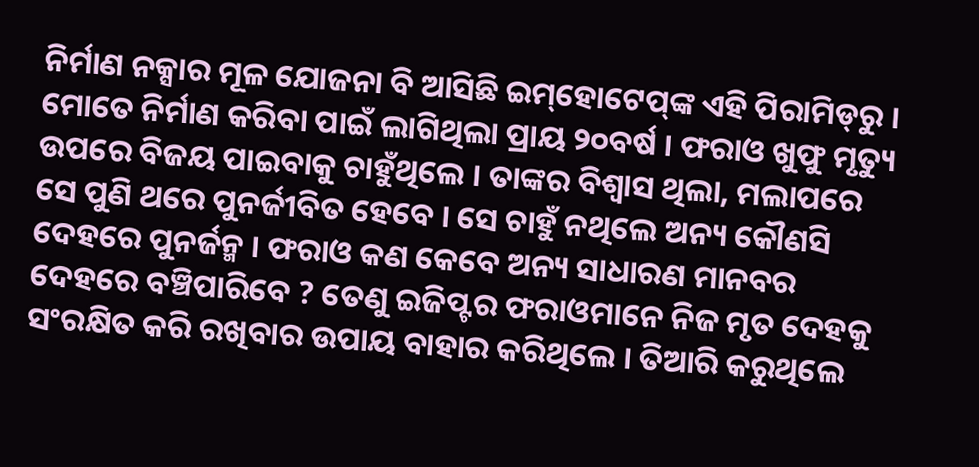ନିର୍ମାଣ ନକ୍ସାର ମୂଳ ଯୋଜନା ବି ଆସିଛି ଇମ୍‍‌ହୋଟେପ୍‍ଙ୍କ ଏହି ପିରାମିଡ୍‍ରୁ ।
ମୋତେ ନିର୍ମାଣ କରିବା ପାଇଁ ଲାଗିଥିଲା ପ୍ରାୟ ୨୦ବର୍ଷ । ଫରାଓ ଖୁଫୁ ମୃତ୍ୟୁ ଉପରେ ବିଜୟ ପାଇବାକୁ ଚାହୁଁଥିଲେ । ତାଙ୍କର ବିଶ୍ୱାସ ଥିଲା, ମଲାପରେ ସେ ପୁଣି ଥରେ ପୁନର୍ଜୀବିତ ହେବେ । ସେ ଚାହୁଁ ନଥିଲେ ଅନ୍ୟ କୌଣସି ଦେହରେ ପୁନର୍ଜନ୍ମ । ଫରାଓ କଣ କେବେ ଅନ୍ୟ ସାଧାରଣ ମାନବର ଦେହରେ ବଞ୍ଚିପାରିବେ ? ତେଣୁ ଇଜିପ୍ଟର ଫରାଓମାନେ ନିଜ ମୃତ ଦେହକୁ ସଂରକ୍ଷିତ କରି ରଖିବାର ଉପାୟ ବାହାର କରିଥିଲେ । ତିଆରି କରୁଥିଲେ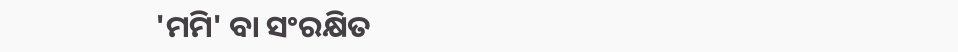'ମମି' ବା ସଂରକ୍ଷିତ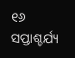୧୬ ସପ୍ତାଶ୍ଚର୍ଯ୍ୟ